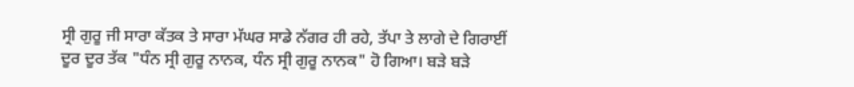ਸ੍ਰੀ ਗੁਰੂ ਜੀ ਸਾਰਾ ਕੱਤਕ ਤੇ ਸਾਰਾ ਮੱਘਰ ਸਾਡੇ ਨੱਗਰ ਹੀ ਰਹੇ, ਤੱਪਾ ਤੇ ਲਾਗੇ ਦੇ ਗਿਰਾਈਂ ਦੂਰ ਦੂਰ ਤੱਕ "ਧੰਨ ਸ੍ਰੀ ਗੁਰੂ ਨਾਨਕ, ਧੰਨ ਸ੍ਰੀ ਗੁਰੂ ਨਾਨਕ" ਹੋ ਗਿਆ। ਬੜੇ ਬੜੇ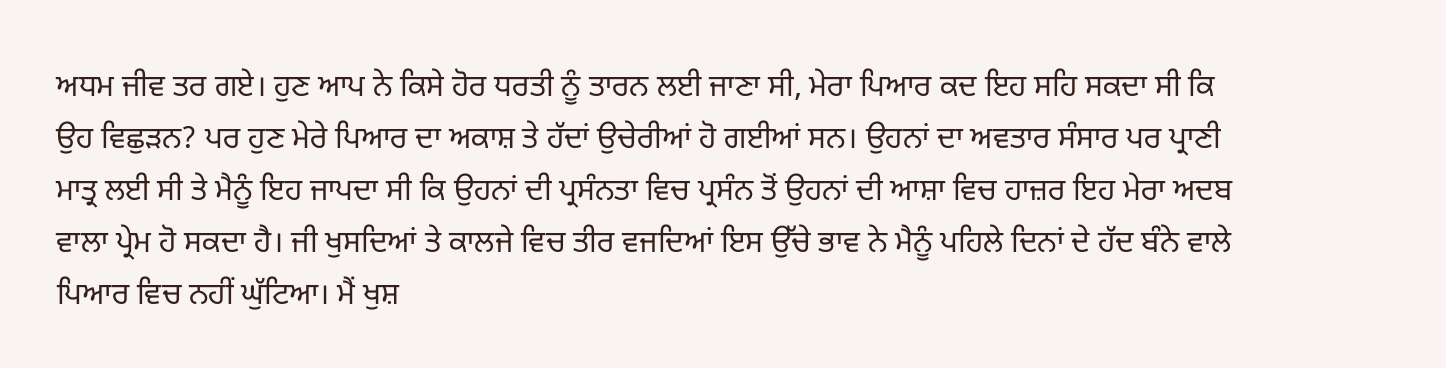ਅਧਮ ਜੀਵ ਤਰ ਗਏ। ਹੁਣ ਆਪ ਨੇ ਕਿਸੇ ਹੋਰ ਧਰਤੀ ਨੂੰ ਤਾਰਨ ਲਈ ਜਾਣਾ ਸੀ, ਮੇਰਾ ਪਿਆਰ ਕਦ ਇਹ ਸਹਿ ਸਕਦਾ ਸੀ ਕਿ ਉਹ ਵਿਛੁੜਨ? ਪਰ ਹੁਣ ਮੇਰੇ ਪਿਆਰ ਦਾ ਅਕਾਸ਼ ਤੇ ਹੱਦਾਂ ਉਚੇਰੀਆਂ ਹੋ ਗਈਆਂ ਸਨ। ਉਹਨਾਂ ਦਾ ਅਵਤਾਰ ਸੰਸਾਰ ਪਰ ਪ੍ਰਾਣੀ ਮਾਤ੍ਰ ਲਈ ਸੀ ਤੇ ਮੈਨੂੰ ਇਹ ਜਾਪਦਾ ਸੀ ਕਿ ਉਹਨਾਂ ਦੀ ਪ੍ਰਸੰਨਤਾ ਵਿਚ ਪ੍ਰਸੰਨ ਤੋਂ ਉਹਨਾਂ ਦੀ ਆਸ਼ਾ ਵਿਚ ਹਾਜ਼ਰ ਇਹ ਮੇਰਾ ਅਦਬ ਵਾਲਾ ਪ੍ਰੇਮ ਹੋ ਸਕਦਾ ਹੈ। ਜੀ ਖੁਸਦਿਆਂ ਤੇ ਕਾਲਜੇ ਵਿਚ ਤੀਰ ਵਜਦਿਆਂ ਇਸ ਉੱਚੇ ਭਾਵ ਨੇ ਮੈਨੂੰ ਪਹਿਲੇ ਦਿਨਾਂ ਦੇ ਹੱਦ ਬੰਨੇ ਵਾਲੇ ਪਿਆਰ ਵਿਚ ਨਹੀਂ ਘੁੱਟਿਆ। ਮੈਂ ਖੁਸ਼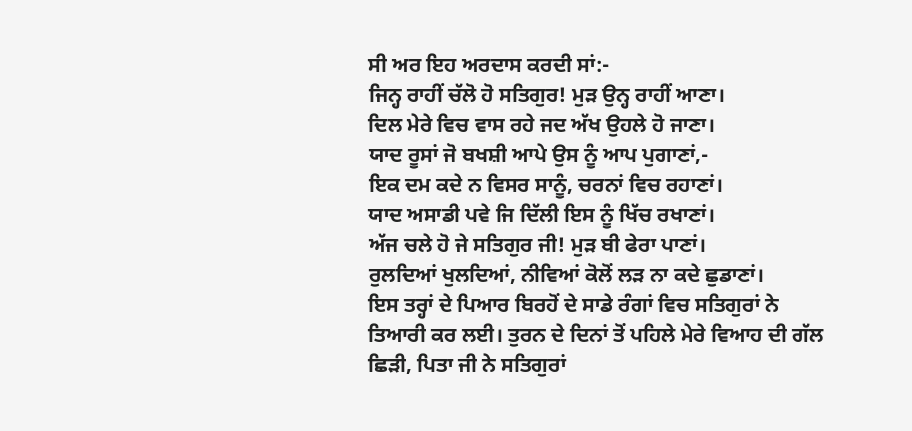ਸੀ ਅਰ ਇਹ ਅਰਦਾਸ ਕਰਦੀ ਸਾਂ:-
ਜਿਨ੍ਹ ਰਾਹੀਂ ਚੱਲੋ ਹੋ ਸਤਿਗੁਰ! ਮੁੜ ਉਨ੍ਹ ਰਾਹੀਂ ਆਣਾ।
ਦਿਲ ਮੇਰੇ ਵਿਚ ਵਾਸ ਰਹੇ ਜਦ ਅੱਖ ਉਹਲੇ ਹੋ ਜਾਣਾ।
ਯਾਦ ਰੂਸਾਂ ਜੋ ਬਖਸ਼ੀ ਆਪੇ ਉਸ ਨੂੰ ਆਪ ਪੁਗਾਣਾਂ,-
ਇਕ ਦਮ ਕਦੇ ਨ ਵਿਸਰ ਸਾਨੂੰ, ਚਰਨਾਂ ਵਿਚ ਰਹਾਣਾਂ।
ਯਾਦ ਅਸਾਡੀ ਪਵੇ ਜਿ ਦਿੱਲੀ ਇਸ ਨੂੰ ਖਿੱਚ ਰਖਾਣਾਂ।
ਅੱਜ ਚਲੇ ਹੋ ਜੇ ਸਤਿਗੁਰ ਜੀ! ਮੁੜ ਬੀ ਫੇਰਾ ਪਾਣਾਂ।
ਰੁਲਦਿਆਂ ਖੁਲਦਿਆਂ, ਨੀਵਿਆਂ ਕੋਲੋਂ ਲੜ ਨਾ ਕਦੇ ਛੁਡਾਣਾਂ।
ਇਸ ਤਰ੍ਹਾਂ ਦੇ ਪਿਆਰ ਬਿਰਹੋਂ ਦੇ ਸਾਡੇ ਰੰਗਾਂ ਵਿਚ ਸਤਿਗੁਰਾਂ ਨੇ ਤਿਆਰੀ ਕਰ ਲਈ। ਤੁਰਨ ਦੇ ਦਿਨਾਂ ਤੋਂ ਪਹਿਲੇ ਮੇਰੇ ਵਿਆਹ ਦੀ ਗੱਲ ਛਿੜੀ, ਪਿਤਾ ਜੀ ਨੇ ਸਤਿਗੁਰਾਂ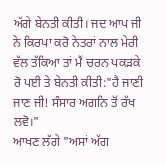ਅੱਗੇ ਬੇਨਤੀ ਕੀਤੀ। ਜਦ ਆਪ ਜੀ ਨੇ ਕਿਰਪਾ ਕਰੋ ਨੇਤਰਾਂ ਨਾਲ ਮੇਰੀ ਵੱਲ ਤੱਕਿਆ ਤਾਂ ਮੈਂ ਚਰਨ ਪਕੜਕੇ ਰੋ ਪਈ ਤੇ ਬੇਨਤੀ ਕੀਤੀ:"ਹੈ ਜਾਣੀ ਜਾਣ ਜੀ! ਸੰਸਾਰ ਅਗਨਿ ਤੋਂ ਰੱਖ ਲਵੋ।"
ਆਖਣ ਲੱਗੇ "ਅਸਾਂ ਅੱਗ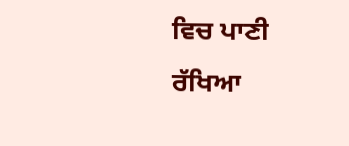ਵਿਚ ਪਾਣੀ ਰੱਖਿਆ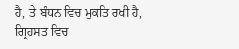ਹੈ, ਤੇ ਬੰਧਨ ਵਿਚ ਮੁਕਤਿ ਰਖੀ ਹੈ, ਗ੍ਰਿਹਸਤ ਵਿਚ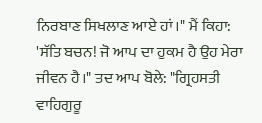ਨਿਰਬਾਣ ਸਿਖਲਾਣ ਆਏ ਹਾਂ।" ਮੈਂ ਕਿਹਾ: 'ਸੱਤਿ ਬਚਨ! ਜੋ ਆਪ ਦਾ ਹੁਕਮ ਹੈ ਉਹ ਮੇਰਾ ਜੀਵਨ ਹੈ।" ਤਦ ਆਪ ਬੋਲੇ: "ਗ੍ਰਿਹਸਤੀ ਵਾਹਿਗੁਰੂ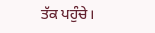ਤੱਕ ਪਹੁੰਚੇ।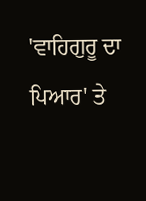'ਵਾਹਿਗੁਰੂ ਦਾ ਪਿਆਰ' ਤੇ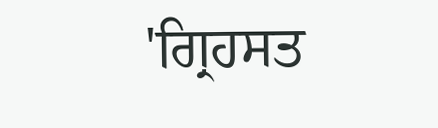'ਗ੍ਰਿਹਸਤ